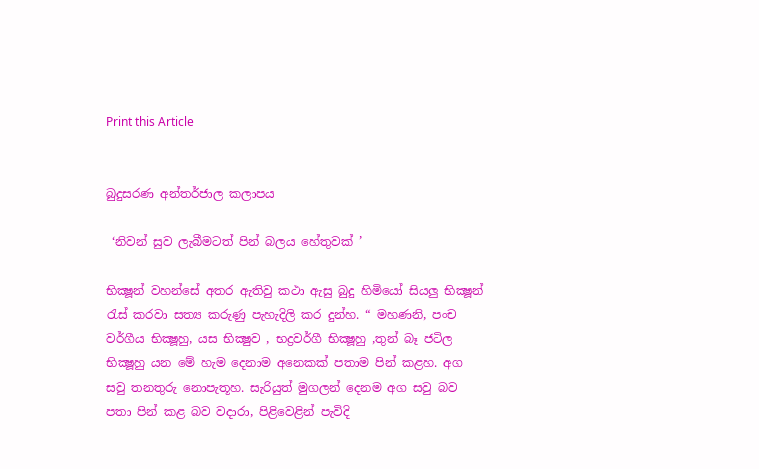Print this Article


බුදුසරණ අන්තර්ජාල කලාපය

 ‘නිවන් සුව ලැබීමටත් පින් බලය හේතුවක් ’

භික්‍ෂූන් වහන්සේ අතර ඇතිවු කථා ඇසු බුදු හිමියෝ සියලු භික්‍ෂූන් රැස් කරවා සත්‍ය කරුණු පැහැදිලි කර දුන්හ. “ මහණනි, පංච වර්ගීය භික්‍ෂූහු, යස භික්‍ෂුව , භද්‍රවර්ගී භික්‍ෂූහු ,තුන් බෑ ජටිල භික්‍ෂූහු යන මේ හැම දෙනාම අනෙකක් පතාම පින් කළහ. අග සවු තනතුරු නොපැතූහ. සැරියුත් මුගලන් දෙනම අග සවු බව පතා පින් කළ බව වදාරා, පිළිවෙළින් පැවිදි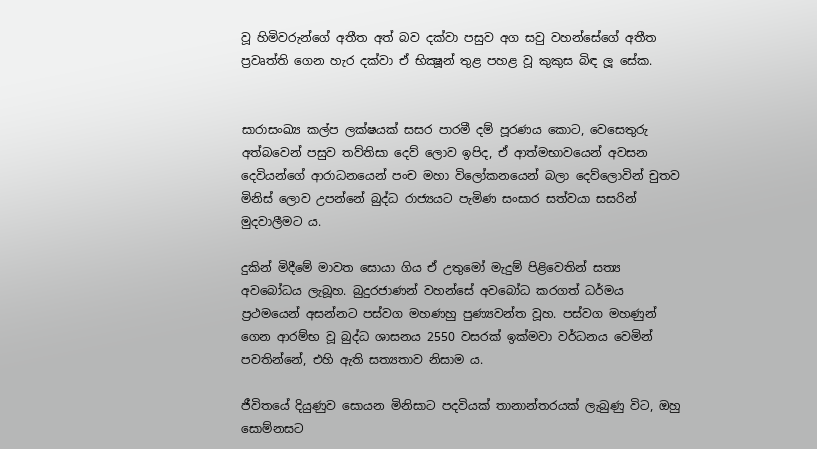වූ හිමිවරුන්ගේ අතීත අත් බව දක්වා පසුව අග සවු වහන්සේගේ අතීත ප්‍රවෘත්ති ගෙන හැර දක්වා ඒ භික්‍ෂූන් තුළ පහළ වූ කුකුස බිඳ ලූ සේක.


සාරාසංඛ්‍ය කල්ප ලක්ෂයක් සසර පාරමී දම් පූරණය කොට, වෙසෙතුරු අත්බවෙන් පසුව තව්තිසා දෙව් ලොව ඉපිද, ඒ ආත්මභාවයෙන් අවසන දෙවියන්ගේ ආරාධනයෙන් පංච මහා විලෝකනයෙන් බලා දෙව්ලොවින් චුතව මිනිස් ලොව උපන්නේ බුද්ධ රාජ්‍යයට පැමිණ සංසාර සත්වයා සසරින් මුදවාලීමට ය.

දුකින් මිදීමේ මාවත සොයා ගිය ඒ උතුමෝ මැදුම් පිළිවෙතින් සත්‍ය අවබෝධය ලැබූහ. බුදුරජාණන් වහන්සේ අවබෝධ කරගත් ධර්මය ප්‍රථමයෙන් අසන්නට පස්වග මහණහු පුණ්‍යවන්ත වූහ. පස්වග මහණුන් ගෙන ආරම්භ වූ බුද්ධ ශාසනය 2550 වසරක් ඉක්මවා වර්ධනය වෙමින් පවතින්නේ, එහි ඇති සත්‍යතාව නිසාම ය.

ජීවිතයේ දියුණුව සොයන මිනිසාට පදවියක් තානාන්තරයක් ලැබුණු විට, ඔහු සොම්නසට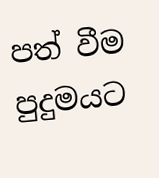පත් වීම පුදුමයට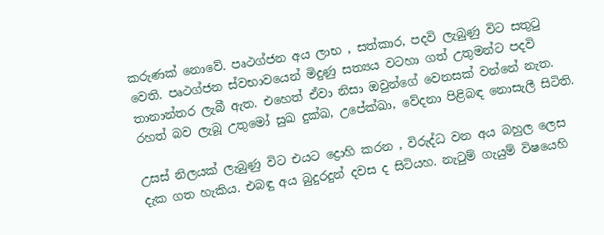කරුණක් නොවේ. පෘථග්ජන අය ලාභ , සත්කාර, පදවි ලැබුණු විට සතුටු වෙති. පෘථග්ජන ස්වභාවයෙන් මිදුණු සත්‍යය වටහා ගත් උතුමන්ට පදවි තානාන්තර ලැබී ඇත. එහෙත් ඒවා නිසා ඔවුන්ගේ වෙනසක් වන්නේ නැත. රහත් බව ලැබූ උතුමෝ සුඛ දුක්ඛ, උපේක්ඛා, වේදනා පිළිබඳ නොසැලී සිටිති.

උසස් නිලයක් ලැබුණු විට එයට ද්‍රොහි කරන , විරුද්ධ වන අය බහුල ලෙස දැක ගත හැකිය. එබඳු අය බුදුරදුන් දවස ද සිටියහ. නැටුම් ගැයුම් විෂයෙහි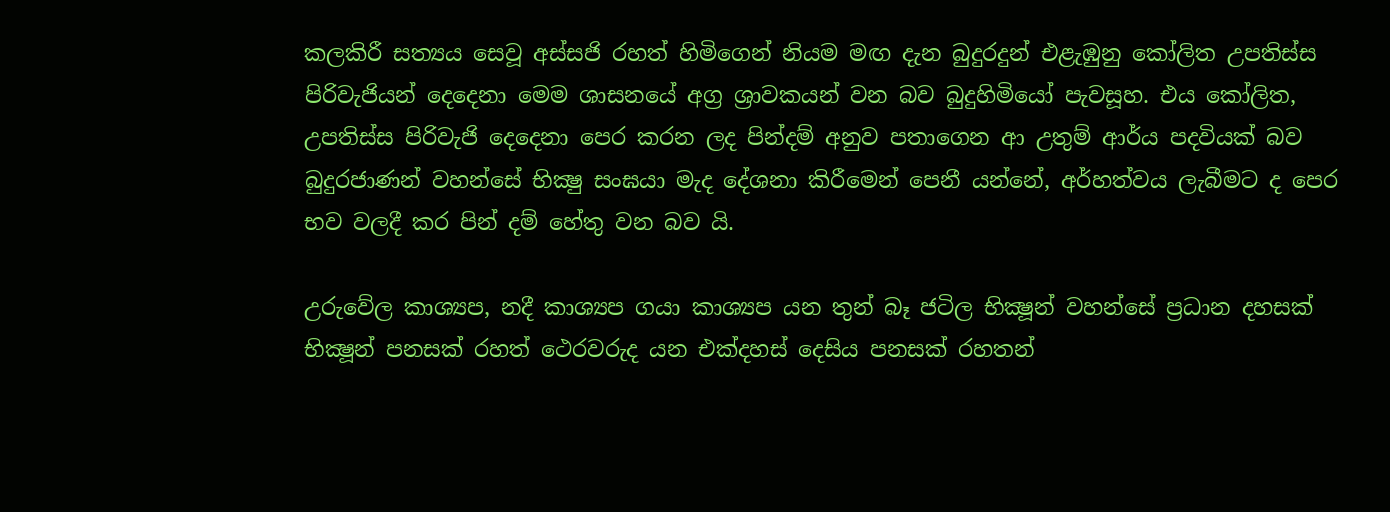කලකිරී සත්‍යය සෙවූ අස්සජි රහත් හිමිගෙන් නියම මඟ දැන බුදුරදුන් එළැඹුනු කෝලිත උපතිස්ස පිරිවැජියන් දෙදෙනා මෙම ශාසනයේ අග්‍ර ශ්‍රාවකයන් වන බව බුදුහිමියෝ පැවසූහ. එය කෝලිත, උපතිස්ස පිරිවැජි දෙදෙනා පෙර කරන ලද පින්දම් අනුව පතාගෙන ආ උතුම් ආර්ය පදවියක් බව බුදුරජාණන් වහන්සේ භික්‍ෂු සංඝයා මැද දේශනා කිරීමෙන් පෙනී යන්නේ, අර්හත්වය ලැබීමට ද පෙර භව වලදී කර පින් දම් හේතු වන බව යි.

උරුවේල කාශ්‍යප, නදී කාශ්‍යප ගයා කාශ්‍යප යන තුන් බෑ ජටිල භික්‍ෂූන් වහන්සේ ප්‍රධාන දහසක් භික්‍ෂූන් පනසක් රහත් ථෙරවරුද යන එක්දහස් දෙසිය පනසක් රහතන්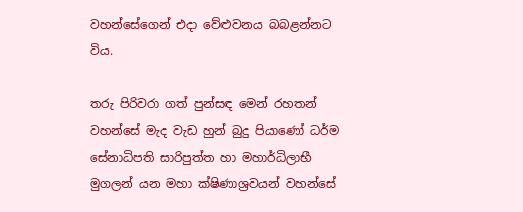වහන්සේගෙන් එදා වේළුවනය බබළන්නට විය.

තරු පිරිවරා ගත් පුන්සඳ මෙන් රහතන් වහන්සේ මැද වැඩ හුන් බුදු පියාණෝ ධර්ම සේනාධිපති සාරිපුත්ත හා මහාර්ධිලාභී මුගලන් යන මහා ක්ෂිණාශ්‍රවයන් වහන්සේ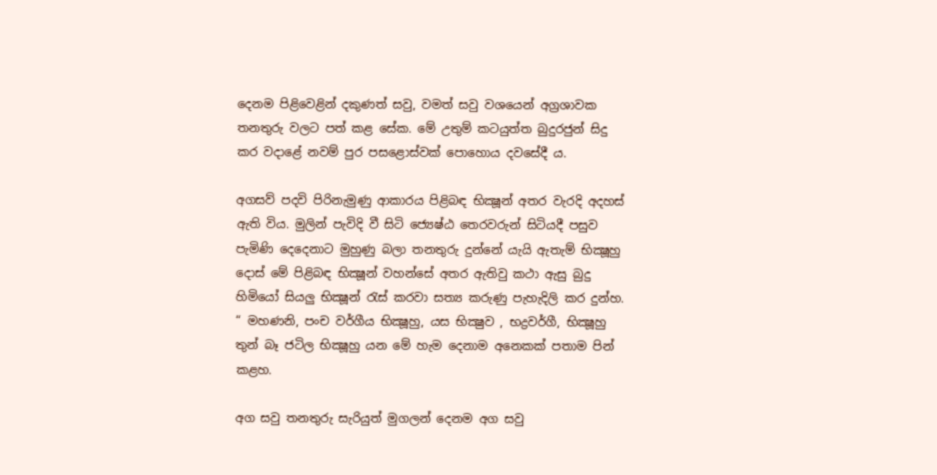දෙනම පිළිවෙළින් දකුණත් සවු, වමත් සවු වශයෙන් අග්‍රශාවක තනතුරු වලට පත් කළ සේක. මේ උතුම් කටයුත්ත බුදුරජුන් සිදු කර වදාළේ නවම් පුර පසළොස්වක් පොහොය දවසේදී ය.

අගසව් පදවි පිරිනැමුණු ආකාරය පිළිබඳ භික්‍ෂූන් අතර වැරදි අදහස් ඇති විය. මුලින් පැවිදි වී සිටි ජ්‍යෙෂ්ඨ තෙරවරුන් සිටියදී පසුව පැමිණි දෙදෙනාට මුහුණු බලා තනතුරු දුන්නේ යැයි ඇතැම් භික්‍ෂූහු දොස් මේ පිළිබඳ භික්‍ෂූන් වහන්සේ අතර ඇතිවු කථා ඇසු බුදු හිමියෝ සියලු භික්‍ෂූන් රැස් කරවා සත්‍ය කරුණු පැහැදිලි කර දුන්හ. “ මහණනි, පංච වර්ගීය භික්‍ෂූහු, යස භික්‍ෂුව , භද්‍රවර්ගී, භික්‍ෂූහු තුන් බෑ ජටිල භික්‍ෂූහු යන මේ හැම දෙනාම අනෙකක් පතාම පින් කළහ.

අග සවු තනතුරු සැරියුත් මුගලන් දෙනම අග සවු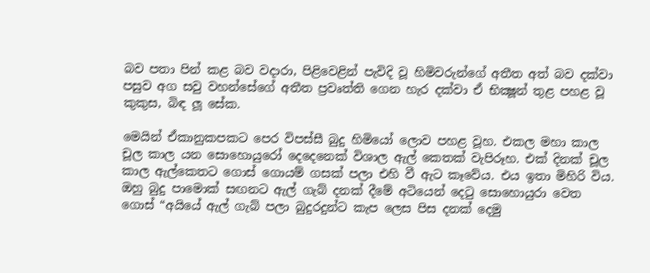බව පතා පින් කළ බව වදාරා, පිළිවෙළින් පැවිදි වූ හිමිවරුන්ගේ අතීත අත් බව දක්වා පසුව අග සවු වහන්සේගේ අතීත ප්‍රවෘත්ති ගෙන හැර දක්වා ඒ භික්‍ෂූන් තුළ පහළ වූ කුකුස, බිඳ ලූ සේක.

මෙයින් ඒකානුකපකට පෙර විපස්සී බුදු හිමියෝ ලොව පහළ වූහ. එකල මහා කාල චූල කාල යන සොහොයුරෝ දෙදෙනෙක් විශාල ඇල් කෙතක් වැපිරූහ. එක් දිනක් චූල කාල ඇල්කෙතට ගොස් ගොයම් ගසක් පලා එහි වී ඇට කෑවේය. එය ඉතා මිහිරි විය. ඔහු බුදු පාමොක් සඟනට ඇල් ගැබ් දනක් දීමේ අටියෙන් දෙටු සොහොයුරා වෙත ගොස් “අයියේ ඇල් ගැබ් පලා බුදුරදුන්ට කැප ලෙස පිස දනක් දෙමු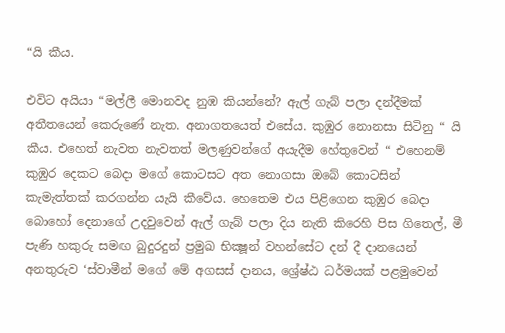“යි කීය.

එවිට අයියා “මල්ලී මොනවද නුඹ කියන්නේ? ඇල් ගැබ් පලා දන්දීමක් අතීතයෙන් කෙරුණේ නැත. අනාගතයෙත් එසේය. කුඹුර නොනසා සිටිනු “ යි කීය. එහෙත් නැවත නැවතත් මලණුවන්ගේ අයැදීම හේතුවෙන් “ එහෙනම් කුඹුර දෙකට බෙදා මගේ කොටසට අත නොගසා ඔබේ කොටසින් කැමැත්තක් කරගන්න යැයි කීවේය. හෙතෙම එය පිළිගෙන කුඹුර බෙදා බොහෝ දෙනාගේ උදවුවෙන් ඇල් ගැබ් පලා දිය නැති කිරෙහි පිස ගිතෙල්, මී පැණි හකුරු සමඟ බුදුරදුන් ප්‍රමුඛ භික්‍ෂූන් වහන්සේට දන් දී දානයෙන් අනතුරුව ‘ස්වාමීන් මගේ මේ අගසස් දානය, ශ්‍රේෂ්ඨ ධර්මයක් පළමුවෙන්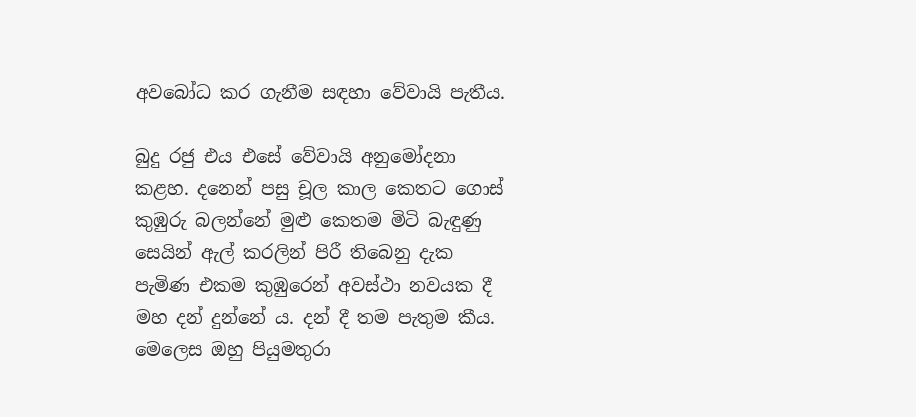අවබෝධ කර ගැනීම සඳහා වේවායි පැතීය.

බුදු රජු එය එසේ වේවායි අනුමෝදනා කළහ. දනෙන් පසු චූල කාල කෙතට ගොස් කුඹුරු බලන්නේ මුළු කෙතම මිටි බැඳුණු සෙයින් ඇල් කරලින් පිරී තිබෙනු දැක පැමිණ එකම කුඹුරෙන් අවස්ථා නවයක දී මහ දන් දුන්නේ ය. දන් දී තම පැතුම කීය. මෙලෙස ඔහු පියුමතුරා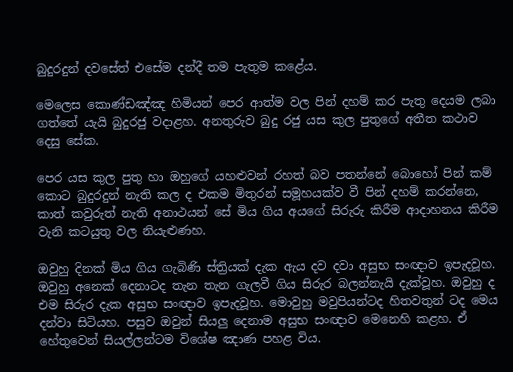බුදුරදුන් දවසේත් එසේම දන්දී තම පැතුම කළේය.

මෙලෙස කොණ්ඩඤ්ඤ හිමියන් පෙර ආත්ම වල පින් දහම් කර පැතු දෙයම ලබා ගත්තේ යැයි බුදුරජු වදාළහ. අනතුරුව බුදු රජු යස කුල පුතුගේ අතීත කථාව දෙසු සේක.

පෙර යස කුල පුතු හා ඔහුගේ යහළුවන් රහත් බව පතන්නේ බොහෝ පින් කම් කොට බුදුරදුන් නැති කල ද එකම මිතුරන් සමූහයක්ව වී පින් දහම් කරන්නෙ, කාත් කවුරුත් නැති අනාථයන් සේ මිය ගිය අයගේ සිරුරු කිරීම ආදාහනය කිරීම වැනි කටයුතු වල නියැළුණහ.

ඔවුහු දිනක් මිය ගිය ගැබිණි ස්ත්‍රියක් දැක ඇය දව දවා අසුභ සංඥාව ඉපැදවූහ. ඔවුහු අනෙක් දෙනාටද තැන තැන ගැලවී ගිය සිරුර බලන්නැයි දැක්වූහ. ඔවුහු ද එම සිරුර දැක අසුභ සංඥාව ඉපැදවූහ. මොවුහු මවුපියන්ටද හිතවතුන් ටද මෙය දන්වා සිටියහ. පසුව ඔවුන් සියලු දෙනාම අසුභ සංඥාව මෙනෙහි කළහ. ඒ හේතුවෙන් සියල්ලන්ටම විශේෂ ඤාණ පහළ විය.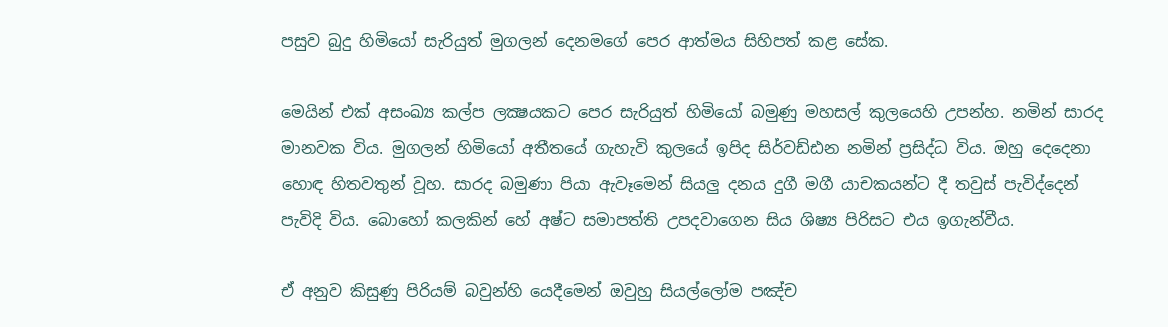පසුව බුදු හිමියෝ සැරියුත් මුගලන් දෙනමගේ පෙර ආත්මය සිහිපත් කළ සේක.

මෙයින් එක් අසංඛ්‍ය කල්ප ලක්‍ෂයකට පෙර සැරියුත් හිමියෝ බමුණු මහසල් කුලයෙහි උපන්හ. නමින් සාරද මානවක විය. මුගලන් හිමියෝ අතීතයේ ගැහැවි කුලයේ ඉපිද සිර්වඩ්ඪන නමින් ප්‍රසිද්ධ විය. ඔහු දෙදෙනා හොඳ හිතවතුන් වූහ. සාරද බමුණා පියා ඇවෑමෙන් සියලු දනය දුගී මගී යාචකයන්ට දී තවුස් පැවිද්දෙන් පැවිදි විය. බොහෝ කලකින් හේ අෂ්ට සමාපත්ති උපදවාගෙන සිය ශිෂ්‍ය පිරිසට එය ඉගැන්වීය.

ඒ අනුව කිසුණු පිරියම් බවුන්හි යෙදීමෙන් ඔවුහු සියල්ලෝම පඤ්ච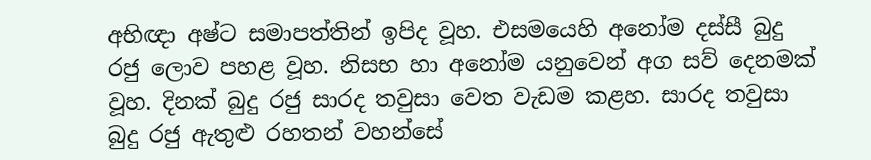අභිඥා අෂ්ට සමාපත්තින් ඉපිද වූහ. එසමයෙහි අනෝම දස්සී බුදු රජු ලොව පහළ වූහ. නිසභ හා අනෝම යනුවෙන් අග සව් දෙනමක් වූහ. දිනක් බුදු රජු සාරද තවුසා වෙත වැඩම කළහ. සාරද තවුසා බුදු රජු ඇතුළු රහතන් වහන්සේ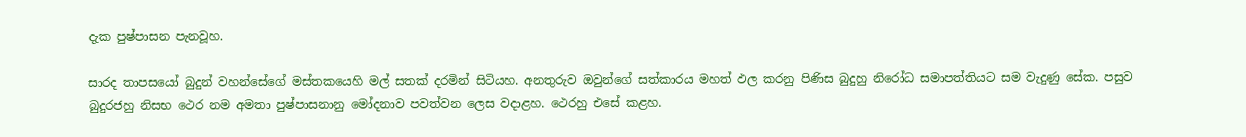දැක පුෂ්පාසන පැනවූහ.

සාරද තාපසයෝ බුදුන් වහන්සේගේ මස්තකයෙහි මල් සතක් දරමින් සිටියහ. අනතුරුව ඔවුන්ගේ සත්කාරය මහත් ඵල කරනු පිණිස බුදුහු නිරෝධ සමාපත්තියට සම වැදුණු සේක. පසුව බුදුරජහු නිසභ ථෙර නම අමතා පුෂ්පාසනානු මෝදනාව පවත්වන ලෙස වදාළහ. ථෙරහු එසේ කළහ.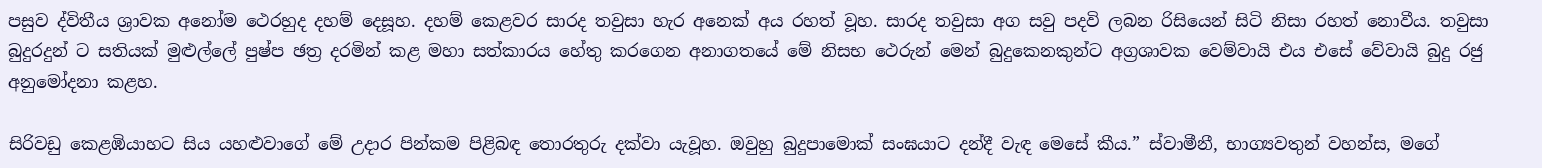පසුව ද්විතීය ශ්‍රාවක අනෝම ථෙරහුද දහම් දෙසූහ. දහම් කෙළවර සාරද තවුසා හැර අනෙක් අය රහත් වූහ. සාරද තවුසා අග සවු පදවි ලබන රිසියෙන් සිටි නිසා රහත් නොවීය. තවුසා බුදුරදුන් ට සතියක් මුළුල්ලේ පුෂ්ප ඡත්‍ර දරමින් කළ මහා සත්කාරය හේතු කරගෙන අනාගතයේ මේ නිසභ ථෙරුන් මෙන් බුදුකෙනකුන්ට අග්‍රශාවක වෙම්වායි එය එසේ වේවායි බුදු රජු අනුමෝදනා කළහ.

සිරිවඩු කෙළඹියාහට සිය යහළුවාගේ මේ උදාර පින්කම පිළිබඳ තොරතුරු දක්වා යැවූහ. ඔවුහු බුදුපාමොක් සංඝයාට දන්දී වැඳ මෙසේ කීය.” ස්වාමීනී, භාග්‍යවතුන් වහන්ස, මගේ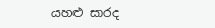යහළු සාරද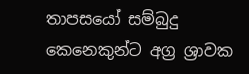තාපසයෝ සම්බුදු කෙනෙකුන්ට අග්‍ර ශ්‍රාවක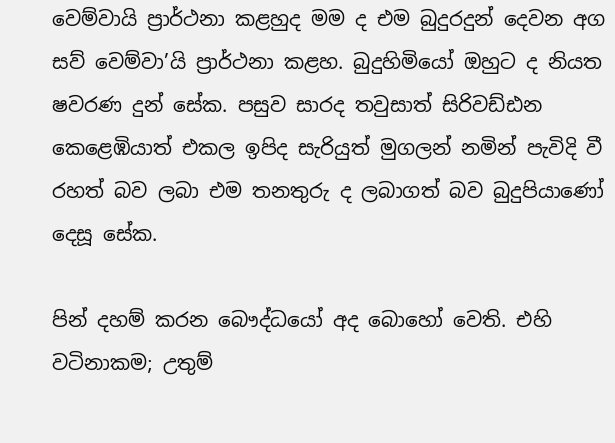වෙම්වායි ප්‍රාර්ථනා කළහුද මම ද එම බුදුරදුන් දෙවන අග සව් වෙම්වා’යි ප්‍රාර්ථනා කළහ. බුදුහිමියෝ ඔහුට ද නියත ෂවරණ දුන් සේක. පසුව සාරද තවුසාත් සිරිවඩ්ඪන කෙළෙඹියාත් එකල ඉපිද සැරියුත් මුගලන් නමින් පැවිදි වී රහත් බව ලබා එම තනතුරු ද ලබාගත් බව බුදුපියාණෝ දෙසූ සේක.

පින් දහම් කරන බෞද්ධයෝ අද බොහෝ වෙති. එහි වටිනාකම; උතුම්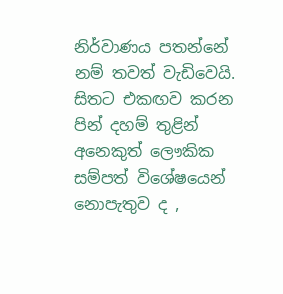නිර්වාණය පතන්නේ නම් තවත් වැඩිවෙයි. සිතට එකඟව කරන පින් දහම් තුළින් අනෙකුත් ලෞකික සම්පත් විශේෂයෙන් නොපැතුව ද ,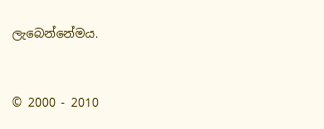ලැබෙන්නේමය.


© 2000 - 2010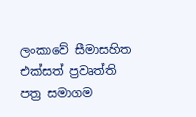ලංකාවේ සීමාසහිත එක්සත් ප්‍රවෘත්ති පත්‍ර සමාගම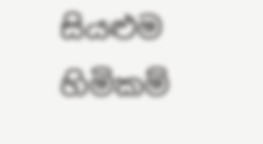සියළුම හිමිකම්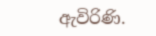ඇවිරිණි.